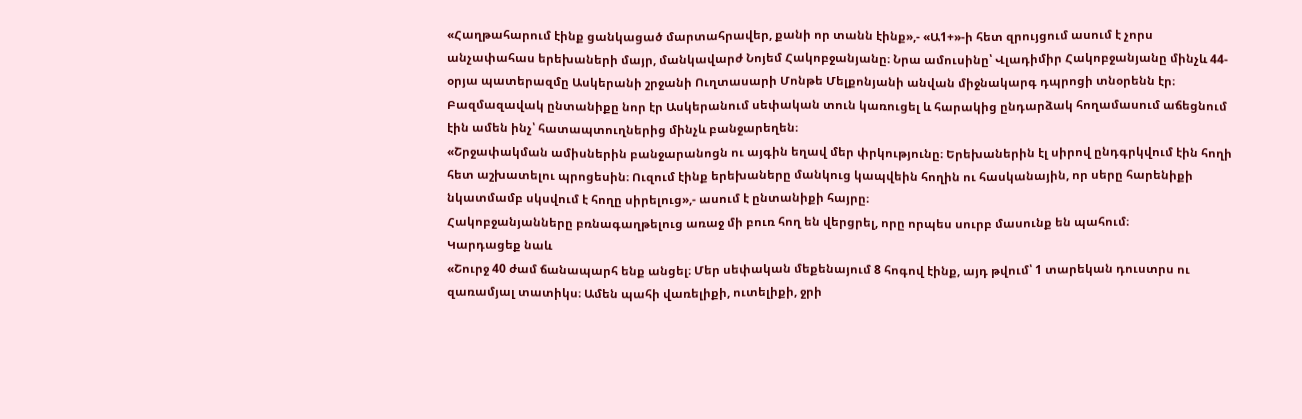«Հաղթահարում էինք ցանկացած մարտահրավեր, քանի որ տանն էինք»,- «Ա1+»-ի հետ զրույցում ասում է չորս անչափահաս երեխաների մայր, մանկավարժ Նոյեմ Հակոբջանյանը։ Նրա ամուսինը՝ Վլադիմիր Հակոբջանյանը մինչև 44-օրյա պատերազմը Ասկերանի շրջանի Ուղտասարի Մոնթե Մելքոնյանի անվան միջնակարգ դպրոցի տնօրենն էր։
Բազմազավակ ընտանիքը նոր էր Ասկերանում սեփական տուն կառուցել և հարակից ընդարձակ հողամասում աճեցնում էին ամեն ինչ՝ հատապտուղներից մինչև բանջարեղեն։
«Շրջափակման ամիսներին բանջարանոցն ու այգին եղավ մեր փրկությունը։ Երեխաներին էլ սիրով ընդգրկվում էին հողի հետ աշխատելու պրոցեսին։ Ուզում էինք երեխաները մանկուց կապվեին հողին ու հասկանային, որ սերը հարենիքի նկատմամբ սկսվում է հողը սիրելուց»,- ասում է ընտանիքի հայրը։
Հակոբջանյանները բռնագաղթելուց առաջ մի բուռ հող են վերցրել, որը որպես սուրբ մասունք են պահում։
Կարդացեք նաև
«Շուրջ 40 ժամ ճանապարհ ենք անցել։ Մեր սեփական մեքենայում 8 հոգով էինք, այդ թվում՝ 1 տարեկան դուստրս ու զառամյալ տատիկս։ Ամեն պահի վառելիքի, ուտելիքի, ջրի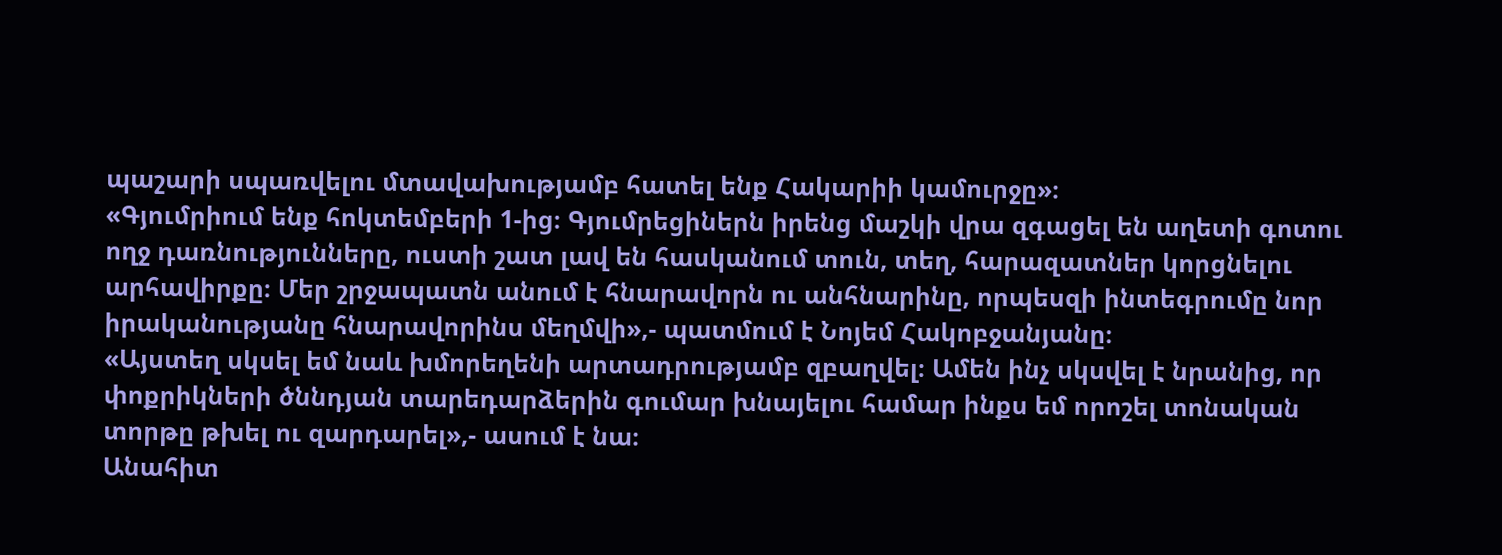պաշարի սպառվելու մտավախությամբ հատել ենք Հակարիի կամուրջը»։
«Գյումրիում ենք հոկտեմբերի 1-ից։ Գյումրեցիներն իրենց մաշկի վրա զգացել են աղետի գոտու ողջ դառնությունները, ուստի շատ լավ են հասկանում տուն, տեղ, հարազատներ կորցնելու արհավիրքը։ Մեր շրջապատն անում է հնարավորն ու անհնարինը, որպեսզի ինտեգրումը նոր իրականությանը հնարավորինս մեղմվի»,- պատմում է Նոյեմ Հակոբջանյանը։
«Այստեղ սկսել եմ նաև խմորեղենի արտադրությամբ զբաղվել։ Ամեն ինչ սկսվել է նրանից, որ փոքրիկների ծննդյան տարեդարձերին գումար խնայելու համար ինքս եմ որոշել տոնական տորթը թխել ու զարդարել»,- ասում է նա։
Անահիտ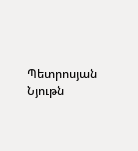Պետրոսյան
Նյութն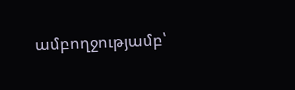ամբողջությամբ՝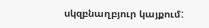սկզբնաղբյուր կայքում: